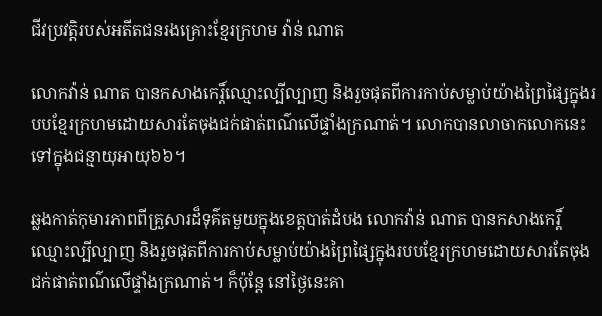ជីវប្រវត្តិរបស់អតីតជនរងគ្រោះខ្មែរក្រហម វ៉ាន់ ណាត

លោកវ៉ាន់ ណាត បានកសាងកេរ្ដិ៍ឈ្មោះល្បីល្បាញ និងរួចផុតពីការកាប់សម្លាប់យ៉ាងព្រៃផ្សៃក្នុងរបបខ្មែរក្រហមដោយសារតែចុងជក់ផាត់ពណ៌លើផ្ទាំងក្រណាត់។ លោកបានលាចាកលោកនេះទៅក្នុងជន្មាយុអាយុ៦៦។

ឆ្លងកាត់កុមារភាពពីគ្រួសារដ៏ទុគ៌តមួយក្នុងខេត្តបាត់ដំបង លោកវ៉ាន់ ណាត បានកសាងកេរ្ដិ៍ឈ្មោះល្បីល្បាញ និងរួចផុតពីការកាប់សម្លាប់យ៉ាងព្រៃផ្សៃក្នុងរបបខ្មែរក្រហមដោយសារតែចុងជក់ផាត់ពណ៌លើផ្ទាំងក្រណាត់។ ក៏ប៉ុន្ដែ នៅថ្ងៃនេះគា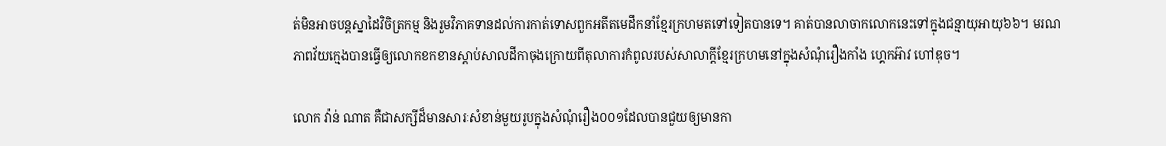ត់មិនអាចបន្តស្នាដៃវិចិត្រកម្ម និងរួមវិភាគទានដល់ការកាត់ទោសពួកអតីតមេដឹកនាំខ្មែរក្រហមតទៅទៀតបានទេ។ គាត់បានលាចាកលោកនេះទៅក្នុងជន្មាយុអាយុ៦៦។ មរណភាពវ័យក្មេងបានធ្វើឲ្យលោកខកខានស្ដាប់សាលដីកាចុងក្រោយពីតុលាការកំពូលរបស់សាលាក្ដីខ្មែរក្រហមនៅក្នុងសំណុំរឿងកាំង ហ្គេកអ៊ាវ ហៅឌុច។

លោក វ៉ាន់ ណាត គឺជាសក្សីដ៏មានសារៈសំខាន់មួយរូបក្នុងសំណុំរឿង០០១ដែលបានជួយឲ្យមានកា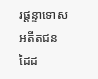រផ្ដន្ទាទោសអតីតជនដៃដ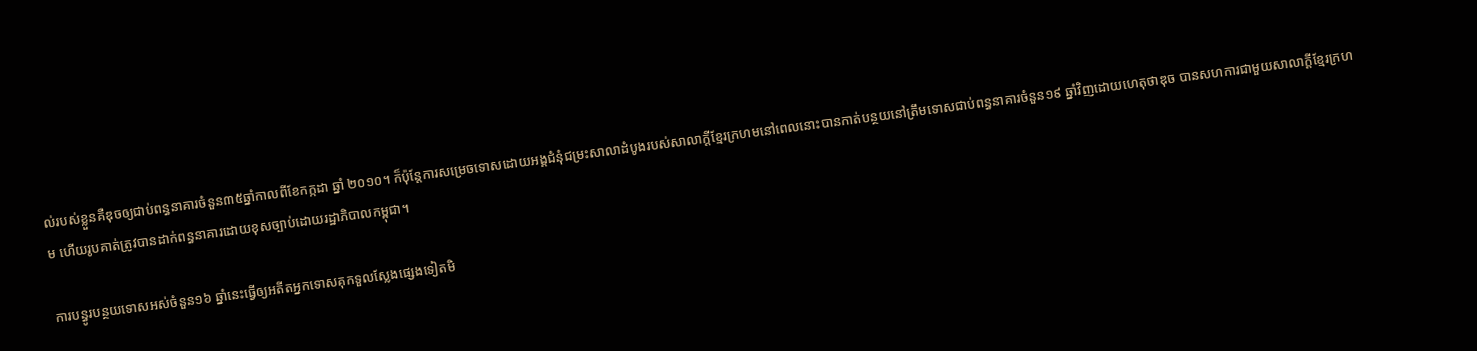ល់របស់ខ្លួនគឺឌុចឲ្យជាប់ពន្ធនាគារចំនួន៣៥ឆ្នាំកាលពីខែកក្កដា ឆ្នាំ ២០១០។ ក៏ប៉ុន្ដែការសម្រេចទោសដោយអង្គជំនុំជម្រះសាលាដំបូងរបស់សាលាក្ដីខ្មែរក្រហមនៅពេលនោះបានកាត់បន្ថយនៅត្រឹមទោសជាប់ពន្ធនាគារចំនួន១៩ ឆ្នាំវិញដោយហេតុថាឌុច បានសហការជាមួយសាលាក្ដីខ្មែរក្រហម ហើយរូបគាត់ត្រូវបានដាក់ពន្ធនាគារដោយខុសច្បាប់ដោយរដ្ឋាភិបាលកម្ពុជា។

ការបន្ធូរបន្ថយទោសអស់ចំនួន១៦ ឆ្នាំនេះធ្វើឲ្យអតីតអ្នកទោសគុកទួលស្លែងផ្សេងទៀតមិ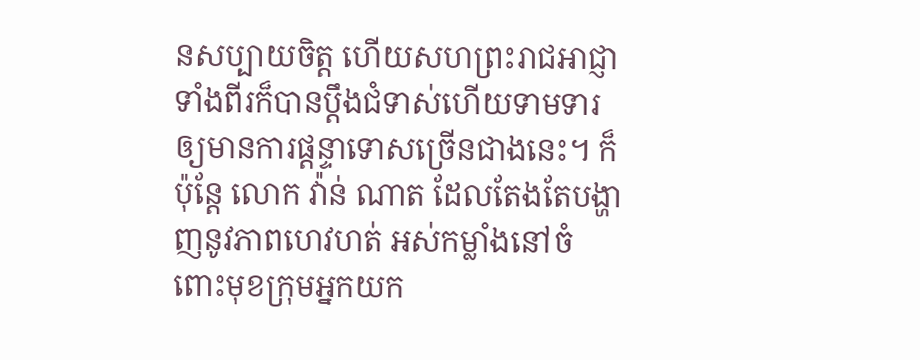នសប្បាយចិត្ត ហើយសហព្រះរាជអាជ្ញាទាំងពីរក៏បានប្ដឹងជំទាស់ហើយទាមទារឲ្យមានការផ្ដន្ទាទោសច្រើនជាងនេះ។ ក៏ប៉ុន្ដែ លោក វ៉ាន់ ណាត ដែលតែងតែបង្ហាញនូវភាពហេវហត់ អស់កម្លាំងនៅចំពោះមុខក្រុមអ្នកយក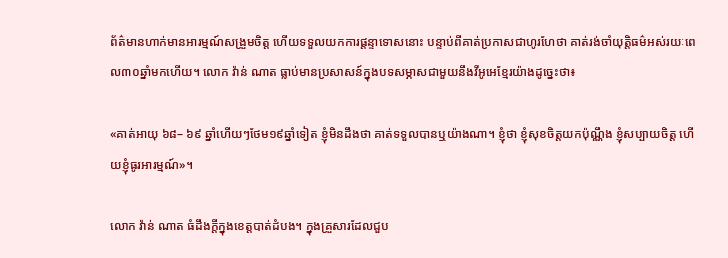ព័ត៌មានហាក់មានអារម្មណ៍សង្រួមចិត្ត ហើយទទួលយកការផ្ដន្ទាទោសនោះ បន្ទាប់ពីគាត់ប្រកាសជាហូរហែថា គាត់រង់ចាំយុត្តិធម៌អស់រយៈពេល៣០ឆ្នាំមកហើយ។ លោក វ៉ាន់ ណាត ធ្លាប់មានប្រសាសន៍ក្នុងបទសម្ភាសជាមួយនឹងវីអូអេខ្មែរយ៉ាងដូច្នេះថា៖

«គាត់អាយុ ៦៨– ៦៩ ឆ្នាំហើយៗថែម១៩ឆ្នាំទៀត ខ្ញុំមិនដឹងថា គាត់ទទួលបានឬយ៉ាងណា។ ខ្ញុំថា ខ្ញុំសុខចិត្តយកប៉ុណ្ណឹង ខ្ញុំសប្បាយចិត្ត ហើយខ្ញុំធូរអារម្មណ៍»។

លោក វ៉ាន់ ណាត ធំដឹងក្ដីក្នុងខេត្តបាត់ដំបង។ ក្នុងគ្រួសារដែលជួប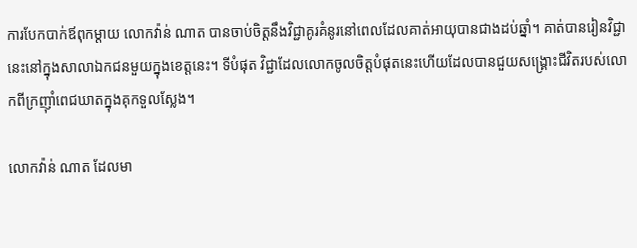ការបែកបាក់ឪពុកម្ដាយ លោកវ៉ាន់ ណាត បានចាប់ចិត្ដនឹងវិជ្ជាគូរគំនូរនៅពេលដែលគាត់អាយុបានជាងដប់ឆ្នាំ។ គាត់បានរៀនវិជ្ជានេះនៅក្នុងសាលាឯកជនមួយក្នុងខេត្តនេះ។ ទីបំផុត វិជ្ជាដែលលោកចូលចិត្តបំផុតនេះហើយដែលបានជួយសង្គ្រោះជីវិតរបស់លោកពីក្រញ៉ាំពេជឃាតក្នុងគុកទួលស្លែង។

លោកវ៉ាន់ ណាត ដែលមា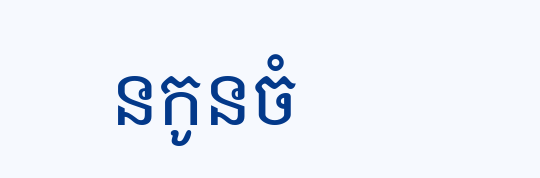នកូនចំ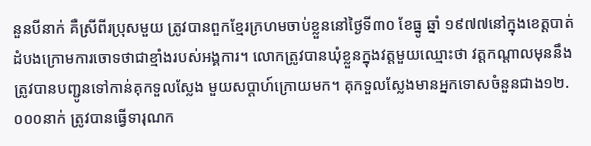នួនបីនាក់ គឺស្រីពីរប្រុសមួយ ត្រូវបានពួកខ្មែរក្រហមចាប់ខ្លួននៅថ្ងៃទី៣០ ខែធ្នូ ឆ្នាំ ១៩៧៧នៅក្នុងខេត្តបាត់ដំបងក្រោមការចោទថាជាខ្មាំងរបស់អង្គការ។ លោកត្រូវបានឃុំខ្លួនក្នុងវត្តមួយឈ្មោះថា វត្តកណ្ដាលមុននឹងត្រូវបានបញ្ជូនទៅកាន់គុកទួលស្លែង មួយសប្ដាហ៍ក្រោយមក។ គុកទួលស្លែងមានអ្នកទោសចំនួនជាង១២.០០០នាក់ ត្រូវបានធ្វើទារុណក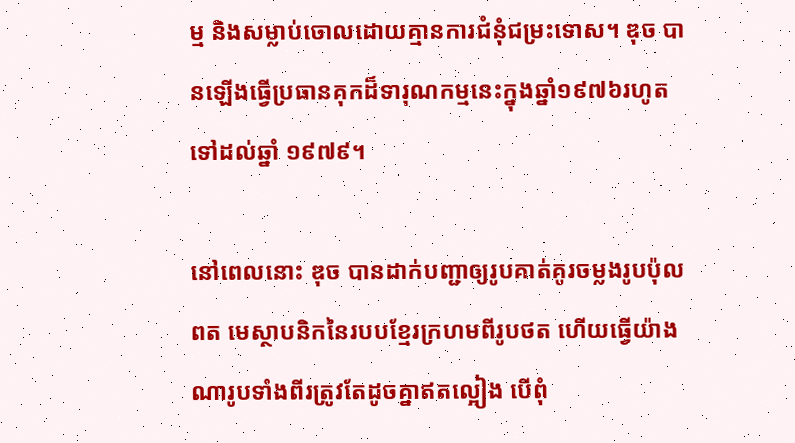ម្ម និងសម្លាប់ចោលដោយគ្មានការជំនុំជម្រះទោស។ ឌុច បានឡើងធ្វើប្រធានគុកដ៏ទារុណកម្មនេះក្នុងឆ្នាំ១៩៧៦រហូតទៅដល់ឆ្នាំ ១៩៧៩។

នៅពេលនោះ ឌុច បានដាក់បញ្ជាឲ្យរូបគាត់គូរចម្លងរូបប៉ុល ពត មេស្ថាបនិកនៃរបបខ្មែរក្រហមពីរូបថត ហើយធ្វើយ៉ាងណារូបទាំងពីរត្រូវតែដូចគ្នាឥតល្អៀង បើពុំ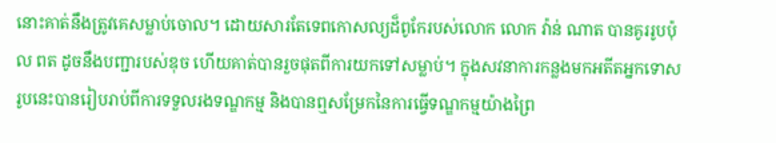នោះគាត់នឹងត្រូវគេសម្លាប់ចោល។ ដោយសារតែទេពកោសល្យដ៏ពូកែរបស់លោក លោក វ៉ាន់ ណាត បានគូររូបប៉ុល ពត ដូចនឹងបញ្ជារបស់ឌុច ហើយគាត់បានរួចផុតពីការយកទៅសម្លាប់។ ក្នុងសវនាការកន្លងមកអតីតអ្នកទោសរូបនេះបានរៀបរាប់ពីការទទួលរងទណ្ឌកម្ម និងបានឮសម្រែកនៃការធ្វើទណ្ឌកម្មយ៉ាងព្រៃ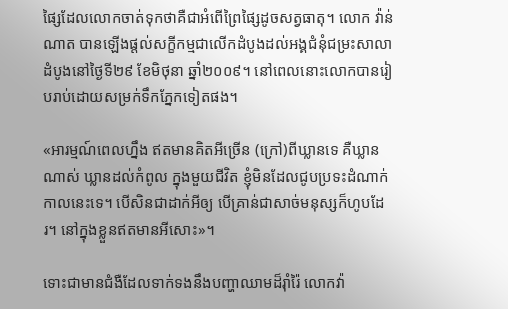ផ្សៃដែលលោកចាត់ទុកថាគឺជាអំពើព្រៃផ្សៃដូចសត្វធាតុ។ លោក វ៉ាន់ ណាត បានឡើងផ្តល់សក្ខីកម្មជាលើកដំបូងដល់អង្គជំនុំជម្រះសាលាដំបូងនៅថ្ងៃទី២៩ ខែមិថុនា ឆ្នាំ២០០៩។ នៅពេលនោះលោកបានរៀបរាប់ដោយសម្រក់ទឹកភ្នែកទៀតផង។

«អារម្មណ៍ពេលហ្នឹង ឥតមានគិតអីច្រើន (ក្រៅ)ពីឃ្លានទេ គឺឃ្លានណាស់ ឃ្លានដល់កំពូល ក្នុងមួយជីវិត ខ្ញុំមិនដែលជូបប្រទះដំណាក់កាលនេះទេ។ បើសិនជាដាក់អីឲ្យ បើគ្រាន់ជាសាច់មនុស្សក៏ហូបដែរ។ នៅក្នុងខ្លួនឥតមានអីសោះ»។

ទោះជាមានជំងឺដែលទាក់ទងនឹងបញ្ហាឈាមដ៏រ៉ាំរ៉ៃ លោកវ៉ា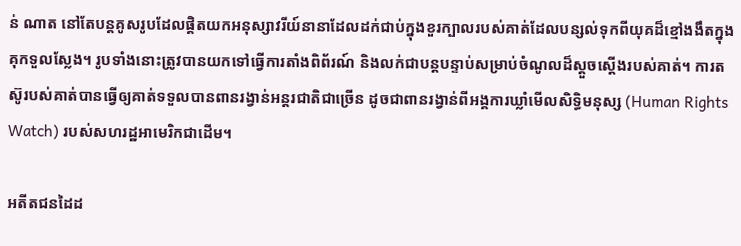ន់ ណាត នៅតែបន្ដគូសរូបដែលផ្តិតយកអនុស្សាវរីយ៍នានាដែលដក់ជាប់ក្នុងខួរក្បាលរបស់គាត់ដែលបន្សល់ទុកពីយុគដ៏ខ្មៅងងឹតក្នុងគុកទួលស្លែង។ រូបទាំងនោះត្រូវបានយកទៅធ្វើការតាំងពិព័រណ៍ និងលក់ជាបន្ដបន្ទាប់សម្រាប់ចំណូលដ៏ស្ដួចស្ដើងរបស់គាត់។ ការតស៊ូរបស់គាត់បានធ្វើឲ្យគាត់ទទួលបានពានរង្វាន់អន្ដរជាតិជាច្រើន ដូចជាពានរង្វាន់ពីអង្គការឃ្លាំមើលសិទ្ធិមនុស្ស (Human Rights Watch) របស់សហរដ្ឋអាមេរិកជាដើម។

អតីតជនដៃដ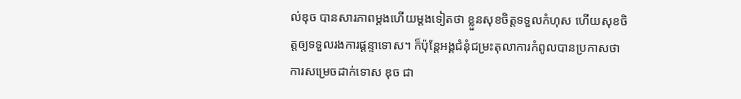ល់ឌុច បានសារភាពម្ដងហើយម្ដងទៀតថា ខ្លួនសុខចិត្តទទួលកំហុស ហើយសុខចិត្តឲ្យទទួលរងការផ្ដន្ទាទោស។ ក៏ប៉ុន្ដែអង្គជំនុំជម្រះតុលាការកំពូលបានប្រកាសថា ការសម្រេចដាក់ទោស ឌុច ជា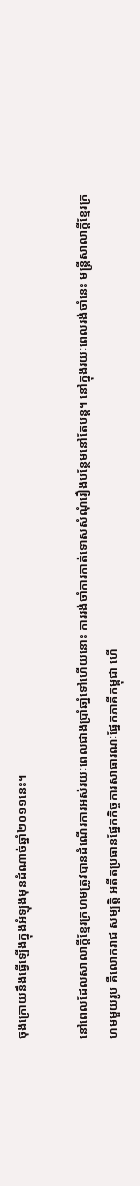ចុងក្រោយនឹងធ្វើឡើងក្នុងអំឡុងមុនដំណាច់ឆ្នាំ២០១១នេះ។

នៅពេលដែលសាលាក្ដីខ្មែរក្រហមត្រូវបានដំណើរការអស់រយៈពេលជាងប្រាំឆាំ្នទៅហើយនោះ ការរង់ចាំការកាត់ទោសសំណុំរឿងបន្ថែមនៅតែបន្ដ។ នៅក្នុងរយៈពេលរង់ចាំនេះ មន្ដ្រីសាលាក្ដីខ្មែរក្រហមមួយរូប គឺលោករាជ សម្បត្តិ អតីតប្រធានផ្នែកកិច្ចការសាធារណៈផ្នែកភាគីកម្ពុជា ហើ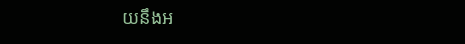យនឹងអ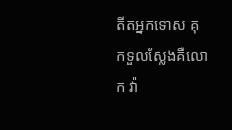តីតអ្នកទោស គុកទួលស្លែងគឺលោក វ៉ា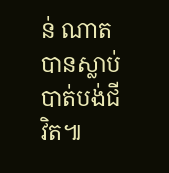ន់ ណាត  បានស្លាប់បាត់បង់ជីវិត៕